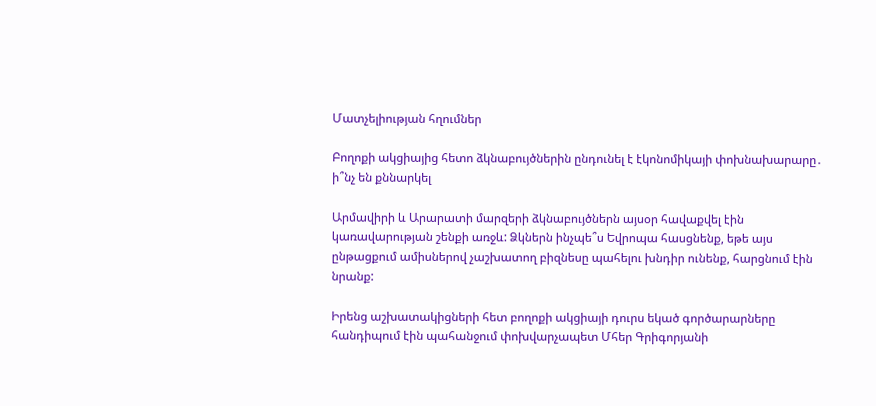Մատչելիության հղումներ

Բողոքի ակցիայից հետո ձկնաբույծներին ընդունել է էկոնոմիկայի փոխնախարարը․ ի՞նչ են քննարկել

Արմավիրի և Արարատի մարզերի ձկնաբույծներն այսօր հավաքվել էին կառավարության շենքի առջև: Ձկներն ինչպե՞ս Եվրոպա հասցնենք, եթե այս ընթացքում ամիսներով չաշխատող բիզնեսը պահելու խնդիր ունենք, հարցնում էին նրանք:

Իրենց աշխատակիցների հետ բողոքի ակցիայի դուրս եկած գործարարները հանդիպում էին պահանջում փոխվարչապետ Մհեր Գրիգորյանի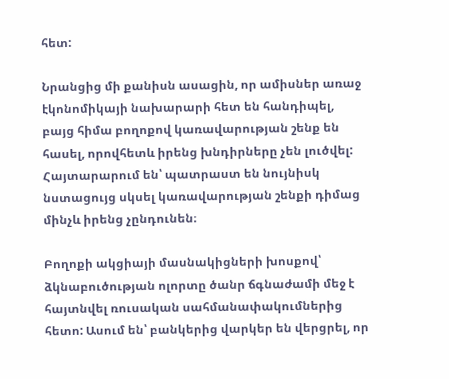հետ:

Նրանցից մի քանիսն ասացին, որ ամիսներ առաջ էկոնոմիկայի նախարարի հետ են հանդիպել, բայց հիմա բողոքով կառավարության շենք են հասել, որովհետև իրենց խնդիրները չեն լուծվել: Հայտարարում են՝ պատրաստ են նույնիսկ նստացույց սկսել կառավարության շենքի դիմաց մինչև իրենց չընդունեն։

Բողոքի ակցիայի մասնակիցների խոսքով՝ ձկնաբուծության ոլորտը ծանր ճգնաժամի մեջ է հայտնվել ռուսական սահմանափակումներից հետո: Ասում են՝ բանկերից վարկեր են վերցրել, որ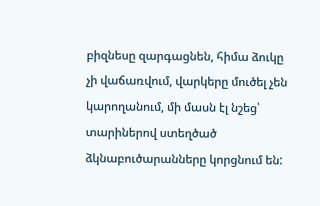բիզնեսը զարգացնեն, հիմա ձուկը չի վաճառվում, վարկերը մուծել չեն կարողանում, մի մասն էլ նշեց՝ տարիներով ստեղծած ձկնաբուծարանները կորցնում են: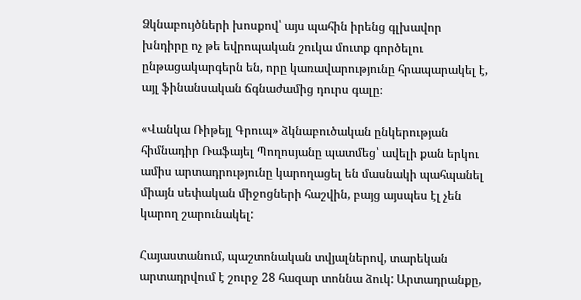Ձկնաբույծների խոսքով՝ այս պահին իրենց գլխավոր խնդիրը ոչ թե եվրոպական շուկա մուտք գործելու ընթացակարգերն են, որը կառավարությունը հրապարակել է, այլ ֆինանսական ճգնաժամից դուրս գալը։

«Վանկա Ռիթեյլ Գրուպ» ձկնաբուծական ընկերության հիմնադիր Ռաֆայել Պողոսյանը պատմեց՝ ավելի քան երկու ամիս արտադրությունը կարողացել են մասնակի պահպանել միայն սեփական միջոցների հաշվին, բայց այսպես էլ չեն կարող շարունակել:

Հայաստանում, պաշտոնական տվյալներով, տարեկան արտադրվում է շուրջ 28 հազար տոննա ձուկ: Արտադրանքը,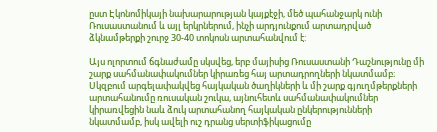ըստ Էկոնոմիկայի նախարարության կայքէջի, մեծ պահանջարկ ունի Ռուսաստանում և այլ երկրներում, ինչի արդյունքում արտադրված ձկնամթերքի շուրջ 30-40 տոկոսն արտահանվում է:

Այս ոլորտում ճգնաժամը սկսվեց, երբ մայիսից Ռուսաստանի Դաշնությունը մի շարք սահմանափակումներ կիրառեց հայ արտադրողների նկատմամբ։ Սկզբում արգելափակվեց հայկական ծաղիկների և մի շարք գյուղմթերքների արտահանումը ռուսական շուկա, այնուհետև սահմանափակումներ կիրառվեցին նաև ձուկ արտահանող հայկական ընկերությունների նկատմամբ, իսկ ավելի ուշ դրանց սերտիֆիկացումը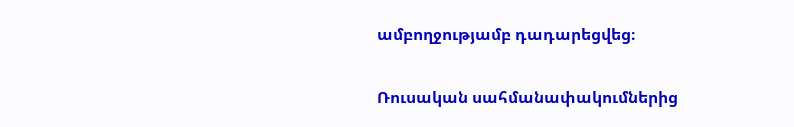ամբողջությամբ դադարեցվեց։

Ռուսական սահմանափակումներից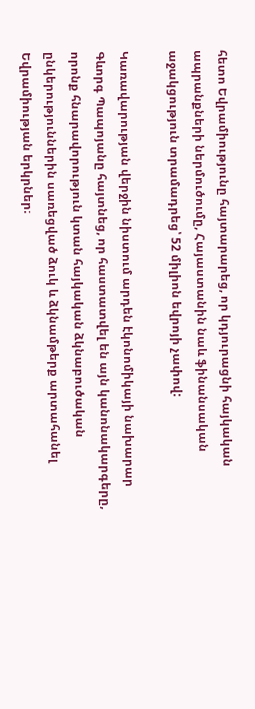հետո Եվրամիությունը հայտարարեց, որ կդյուրացնի հայկական ապրանքների ներմուծումը, Հայաստանին նաև ֆինանսական աջակցություն տրամադրեց՝ 52 միլիոն եվրոյի չափով:

Կառավարության վերջին նիստում արդեն էկոնոմիկայի նախարար Գևորգ Պապոյանը հայտնեց, որ հաստատվել են այն կանոնակարգերը, որոնք հնարավորություն կտան հայկական ձկնաբուծական ընկերություններին սառեցված ձուկ և ձկնամթերք արտահանել Եվրամիության երկրներ։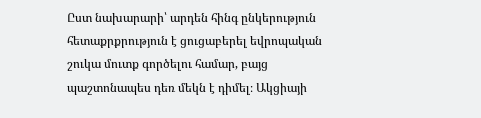Ըստ նախարարի՝ արդեն հինգ ընկերություն հետաքրքրություն է ցուցաբերել եվրոպական շուկա մուտք գործելու համար, բայց պաշտոնապես դեռ մեկն է դիմել։ Ակցիայի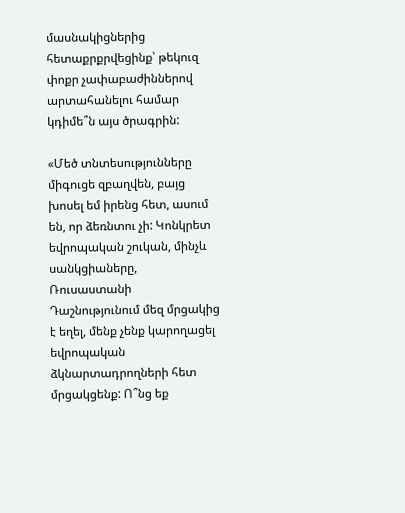մասնակիցներից հետաքրքրվեցինք՝ թեկուզ փոքր չափաբաժիններով արտահանելու համար կդիմե՞ն այս ծրագրին:

«Մեծ տնտեսությունները միգուցե զբաղվեն, բայց խոսել եմ իրենց հետ, ասում են, որ ձեռնտու չի: Կոնկրետ եվրոպական շուկան, մինչև սանկցիաները, Ռուսաստանի Դաշնությունում մեզ մրցակից է եղել, մենք չենք կարողացել եվրոպական ձկնարտադրողների հետ մրցակցենք: Ո՞նց եք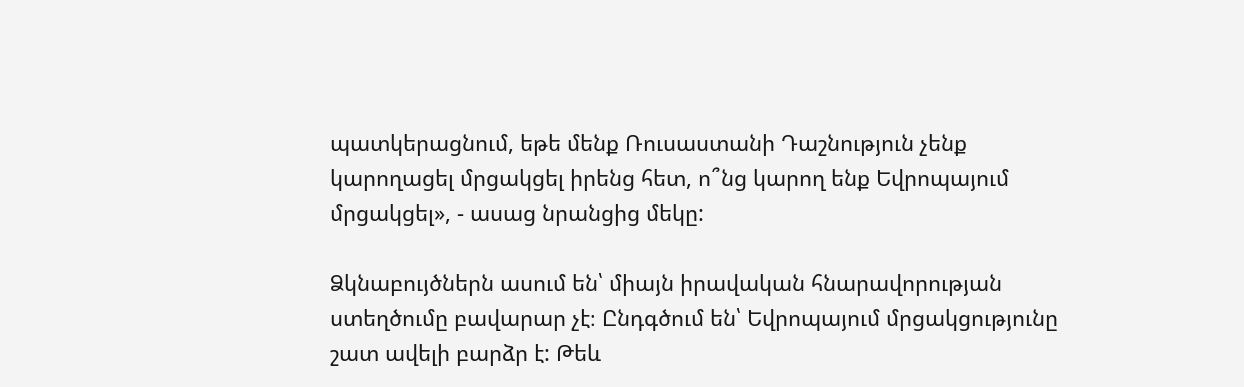պատկերացնում, եթե մենք Ռուսաստանի Դաշնություն չենք կարողացել մրցակցել իրենց հետ, ո՞նց կարող ենք Եվրոպայում մրցակցել», - ասաց նրանցից մեկը:

Ձկնաբույծներն ասում են՝ միայն իրավական հնարավորության ստեղծումը բավարար չէ։ Ընդգծում են՝ Եվրոպայում մրցակցությունը շատ ավելի բարձր է: Թեև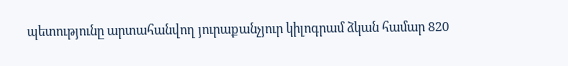պետությունը արտահանվող յուրաքանչյուր կիլոգրամ ձկան համար 820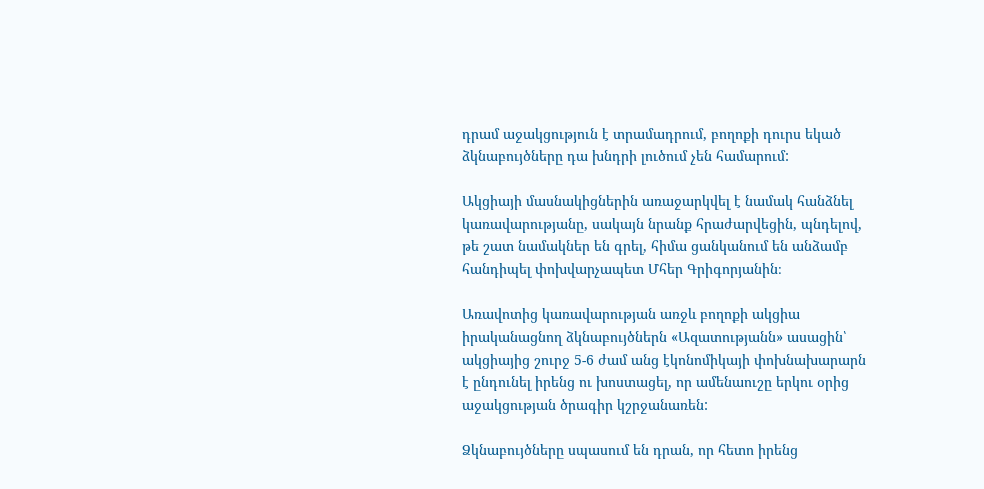դրամ աջակցություն է տրամադրում, բողոքի դուրս եկած ձկնաբույծները դա խնդրի լուծում չեն համարում:

Ակցիայի մասնակիցներին առաջարկվել է նամակ հանձնել կառավարությանը, սակայն նրանք հրաժարվեցին, պնդելով, թե շատ նամակներ են գրել, հիմա ցանկանում են անձամբ հանդիպել փոխվարչապետ Մհեր Գրիգորյանին։

Առավոտից կառավարության առջև բողոքի ակցիա իրականացնող ձկնաբույծներն «Ազատությանն» ասացին՝ ակցիայից շուրջ 5-6 ժամ անց էկոնոմիկայի փոխնախարարն է ընդունել իրենց ու խոստացել, որ ամենաուշը երկու օրից աջակցության ծրագիր կշրջանառեն:

Ձկնաբույծները սպասում են դրան, որ հետո իրենց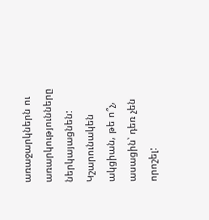առաջարկներն ու առարկությունները ներկայացնեն: Կշարունակեն ակցիան, թե ո՞չ, ասացին՝ դեռ չեն որոշել: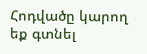Հոդվածը կարող եք գտնել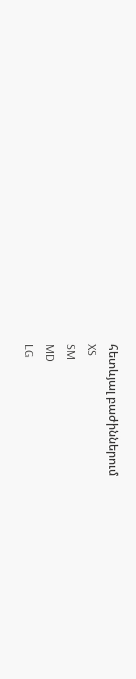հետևյալ բաժիններում
XS
SM
MD
LG